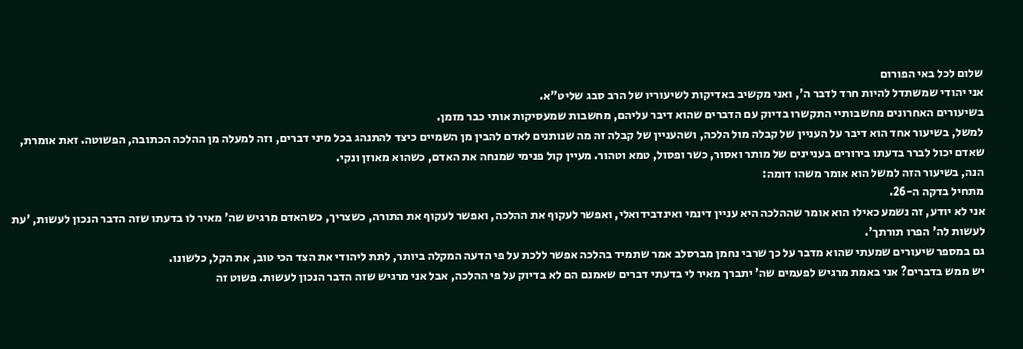שלום לכל באי הפורום
אני יהודי שמשתדל להיות חרד לדבר ה', ואני מקשיב באדיקות לשיעוריו של הרב סבג שליט"א.
בשיעורים האחרונים מחשבותיי התקשרו בדיוק עם הדברים שהוא דיבר עליהם, מחשבות שמעסיקות אותי כבר מזמן.
למשל, בשיעור אחד הוא דיבר על העניין של קבלה מול הלכה, ושהעניין של קבלה זה מה שנותנים לאדם להבין מן השמיים כיצד להתנהג בכל מיני דברים, וזה למעלה מן ההלכה הכתובה, הפשוטה. זאת אומרת, שאדם יכול לברר בדעתו בירורים בעניינים של מותר ואסור, כשר ופסול, טמא וטהור. מעיין קול פנימי שמנחה את האדם, כשהוא מאוזן ונקי.
הנה, בשיעור הזה למשל הוא אומר משהו דומה:
מתחיל בדקה ה-26.
אני לא יודע, זה נשמע כאילו הוא אומר שההלכה היא עניין דינמי ואינדבידואלי, ואפשר לעקוף את ההלכה, ואפשר לעקוף את התורה, כשצריך, כשהאדם מרגיש שה' מאיר לו בדעתו שזה הדבר הנכון לעשות, 'עת לעשות לה' הפרו תורתך'.
גם במספר שיעורים שמעתי שהוא מדבר על כך שרבי נחמן מברסלב אמר שתמיד בהלכה אפשר ללכת על פי הדעה המקלה ביותר, לתת ליהודי את הצד הכי טוב, את הקל, כלשונו.
יש ממש בדברים? אני באמת מרגיש לפעמים שה' יתברך מאיר לי בדעתי דברים שאמנם הם לא בדיוק על פי ההלכה, אבל אני מרגיש שזה הדבר הנכון לעשות. פשוט זה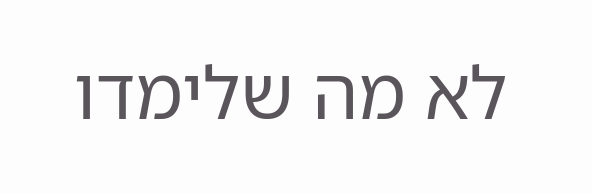לא מה שלימדו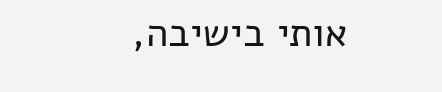אותי בישיבה,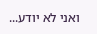ואני לא יודע...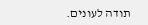תודה לעונים.